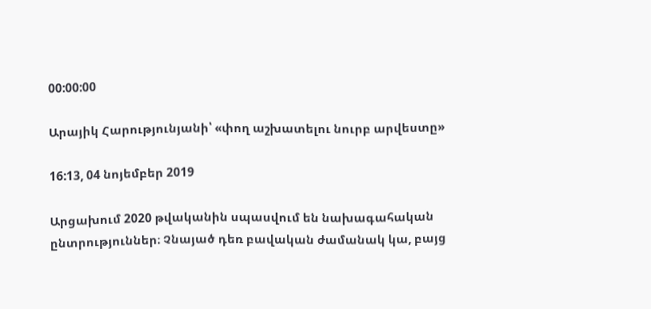00:00:00

Արայիկ Հարությունյանի՝ «փող աշխատելու նուրբ արվեստը»

16:13, 04 նոյեմբեր 2019

Արցախում 2020 թվականին սպասվում են նախագահական ընտրություններ։ Չնայած դեռ բավական ժամանակ կա, բայց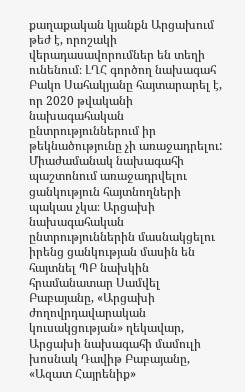քաղաքական կյանքն Արցախում թեժ է, որոշակի վերադասավորումներ են տեղի ունենում։ ԼՂՀ գործող նախագահ Բակո Սահակյանը հայտարարել է, որ 2020 թվականի նախագահական ընտրություններում իր թեկնածությունը չի առաջադրելու: Միաժամանակ նախագահի պաշտոնում առաջադրվելու ցանկություն հայտնողների պակաս չկա։ Արցախի նախագահական ընտրություններին մասնակցելու իրենց ցանկության մասին են հայտնել ՊԲ նախկին հրամանատար Սամվել Բաբայանը, «Արցախի ժողովրդավարական կուսակցության» ղեկավար, Արցախի նախագահի մամուլի խոսնակ Դավիթ Բաբայանը, «Ազատ Հայրենիք»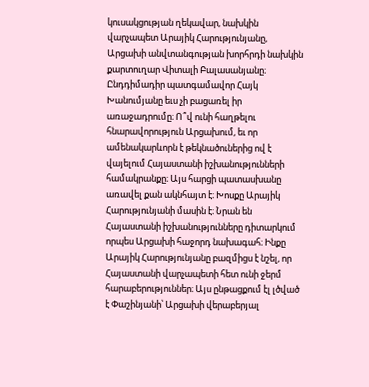կուսակցության ղեկավար, նախկին վարչապետ Արայիկ Հարությունյանը, Արցախի անվտանգության խորհրդի նախկին քարտուղար Վիտալի Բալասանյանը։ Ընդդիմադիր պատգամավոր Հայկ Խանումյանը եւս չի բացառել իր առաջադրումը։ Ո՞վ ունի հաղթելու հնարավորություն Արցախում, եւ որ ամենակարևորն է թեկնածուներից ով է վայելում Հայաստանի իշխանությունների համակրանքը։ Այս հարցի պատասխանը առավել քան ակնհայտ է։ Խոսքը Արայիկ Հարությունյանի մասին է։ Նրան են Հայաստանի իշխանությունները դիտարկում որպես Արցախի հաջորդ նախագահ։ Ինքը Արայիկ Հարությունյանը բազմիցս է նշել, որ Հայաստանի վարչապետի հետ ունի ջերմ հարաբերություններ։ Այս ընթացքում էլ լծված է Փաշինյանի՝ Արցախի վերաբերյալ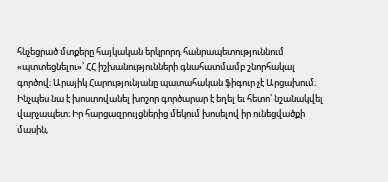հնչեցրած մտքերը հայկական երկրորդ հանրապետություննում «պտտեցնելու»՝ ՀՀ իշխանությունների գնահատմամբ շնորհակալ գործով։ Արայիկ Հարությունյանը պատահական ֆիգուր չէ Արցախում։ Ինչպես նա է խոստովանել խոշոր գործարար է եղել եւ հետո՝ նշանակվել վարչապետ։ Իր հարցազրույցներից մեկում խոսելով իր ունեցվածքի մասին,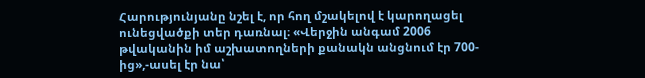Հարությունյանը նշել է, որ հող մշակելով է կարողացել ունեցվածքի տեր դառնալ։ «Վերջին անգամ 2006 թվականին իմ աշխատողների քանակն անցնում էր 700-ից»,-ասել էր նա՝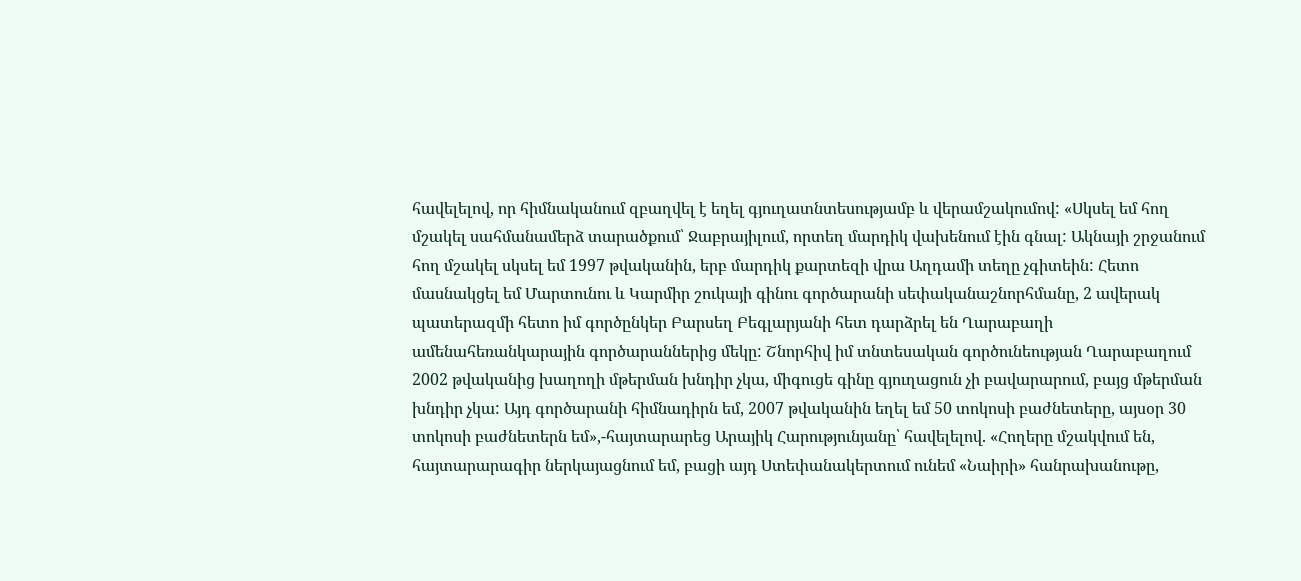հավելելով, որ հիմնականում զբաղվել է եղել գյուղատնտեսությամբ և վերամշակումով: «Սկսել եմ հող մշակել սահմանամերձ տարածքում՝ Ջաբրայիլում, որտեղ մարդիկ վախենում էին գնալ: Ակնայի շրջանում հող մշակել սկսել եմ 1997 թվականին, երբ մարդիկ քարտեզի վրա Աղդամի տեղը չգիտեին: Հետո մասնակցել եմ Մարտունու և Կարմիր շուկայի գինու գործարանի սեփականաշնորհմանը, 2 ավերակ պատերազմի հետո իմ գործընկեր Բարսեղ Բեգլարյանի հետ դարձրել են Ղարաբաղի ամենահեռանկարային գործարաններից մեկը: Շնորհիվ իմ տնտեսական գործունեության Ղարաբաղում 2002 թվականից խաղողի մթերման խնդիր չկա, միգուցե գինը գյուղացուն չի բավարարում, բայց մթերման խնդիր չկա: Այդ գործարանի հիմնադիրն եմ, 2007 թվականին եղել եմ 50 տոկոսի բաժնետերը, այսօր 30 տոկոսի բաժնետերն եմ»,-հայտարարեց Արայիկ Հարությունյանը՝ հավելելով. «Հողերը մշակվում են, հայտարարագիր ներկայացնում եմ, բացի այդ Ստեփանակերտում ունեմ «Նաիրի» հանրախանութը,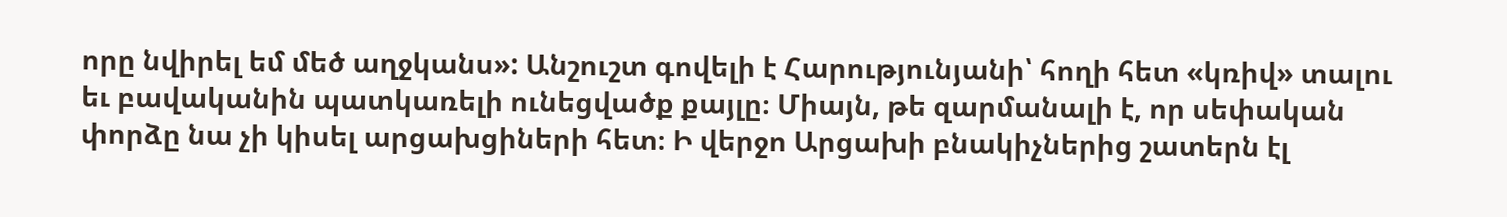որը նվիրել եմ մեծ աղջկանս»: Անշուշտ գովելի է Հարությունյանի՝ հողի հետ «կռիվ» տալու եւ բավականին պատկառելի ունեցվածք քայլը։ Միայն, թե զարմանալի է, որ սեփական փորձը նա չի կիսել արցախցիների հետ։ Ի վերջո Արցախի բնակիչներից շատերն էլ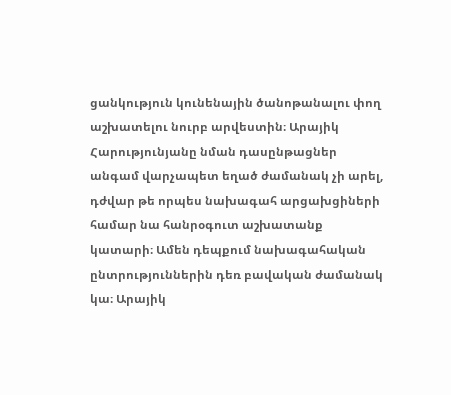ցանկություն կունենային ծանոթանալու փող աշխատելու նուրբ արվեստին։ Արայիկ Հարությունյանը նման դասընթացներ անգամ վարչապետ եղած ժամանակ չի արել, դժվար թե որպես նախագահ արցախցիների համար նա հանրօգուտ աշխատանք կատարի։ Ամեն դեպքում նախագահական ընտրություններին դեռ բավական ժամանակ կա։ Արայիկ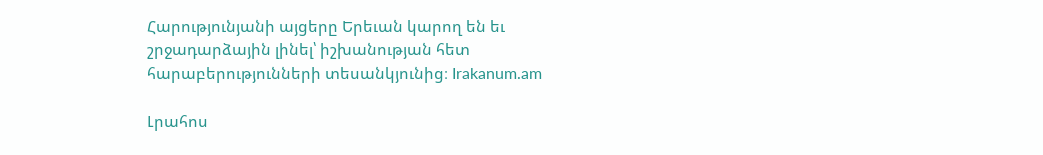Հարությունյանի այցերը Երեւան կարող են եւ շրջադարձային լինել՝ իշխանության հետ հարաբերությունների տեսանկյունից։ Irakanum.am

Լրահոս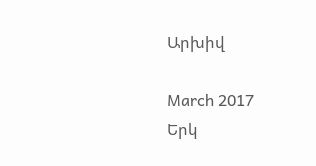Արխիվ

March 2017
Երկ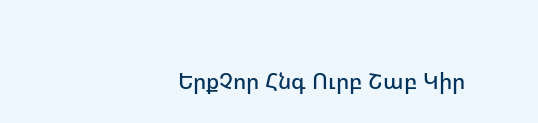ԵրքՉոր Հնգ Ուրբ Շաբ Կիր